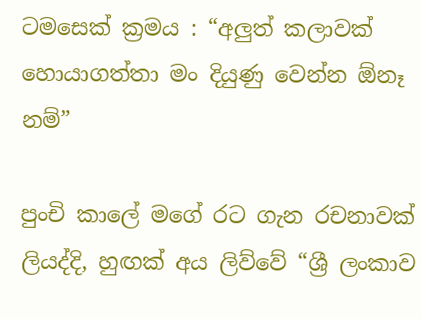ටමසෙක් ක්‍රමය : “අලුත් කලාවක් හොයාගත්තා මං දියුණු වෙන්න ඕනෑ නම්”

පුංචි කාලේ මගේ රට ගැන රචනාවක් ලියද්දි, හුඟක් අය ලිව්වේ “ශ්‍රී ලංකාව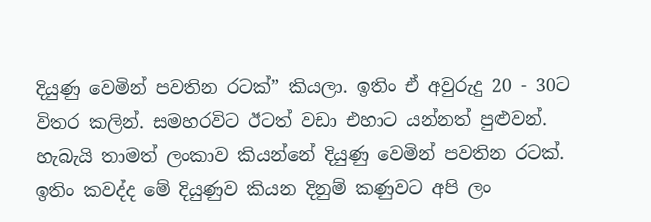දියුණු වෙමින් පවතින රටක්” කියලා. ඉතිං ඒ අවුරුදු 20 - 30ට විතර කලින්. සමහරවිට ඊටත් වඩා එහාට යන්නත් පුළුවන්. හැබැයි තාමත් ලංකාව කියන්නේ දියුණු වෙමින් පවතින රටක්. ඉතිං කවද්ද මේ දියුණුව කියන දිනුම් කණුවට අපි ලං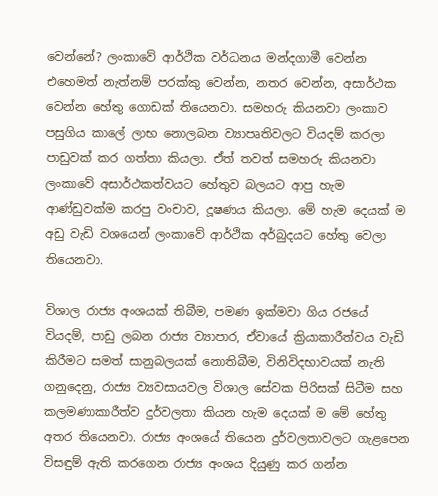වෙන්නේ? ලංකාවේ ආර්ථික වර්ධනය මන්දගාමී වෙන්න එහෙමත් නැත්නම් පරක්කු වෙන්න, නතර වෙන්න, අසාර්ථක වෙන්න හේතු ගොඩක් තියෙනවා. සමහරු කියනවා ලංකාව පසුගිය කාලේ ලාභ නොලබන ව්‍යාපෘතිවලට වියදම් කරලා පාඩුවක් කර ගත්තා කියලා. ඒත් තවත් සමහරු කියනවා ලංකාවේ අසාර්ථකත්වයට හේතුව බලයට ආපු හැම ආණ්ඩුවක්ම කරපු වංචාව, දූෂණය කියලා. මේ හැම දෙයක් ම අඩු වැඩි වශයෙන් ලංකාවේ ආර්ථික අර්බුදයට හේතු වෙලා තියෙනවා.

විශාල රාජ්‍ය අංශයක් තිබීම, පමණ ඉක්මවා ගිය රජයේ වියදම්, පාඩු ලබන රාජ්‍ය ව්‍යාපාර, ඒවායේ ක්‍රියාකාරීත්වය වැඩි කිරීමට සමත් සානුබලයක් නොතිබීම, විනිවිදභාවයක් නැති ගනුදෙනු, රාජ්‍ය ව්‍යවසායවල විශාල සේවක පිරිසක් සිටීම සහ කලමණාකාරීත්ව දුර්වලතා කියන හැම දෙයක් ම මේ හේතු අතර තියෙනවා. රාජ්‍ය අංශයේ තියෙන දුර්වලතාවලට ගැළපෙන විසඳුම් ඇති කරගෙන රාජ්‍ය අංශය දියුණු කර ගන්න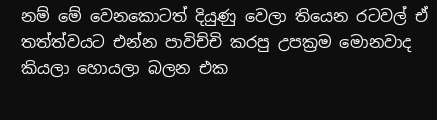නම් මේ වෙනකොටත් දියුණු වෙලා තියෙන රටවල් ඒ තත්ත්වයට එන්න පාවිච්චි කරපු උපක්‍රම මොනවාද කියලා හොයලා බලන එක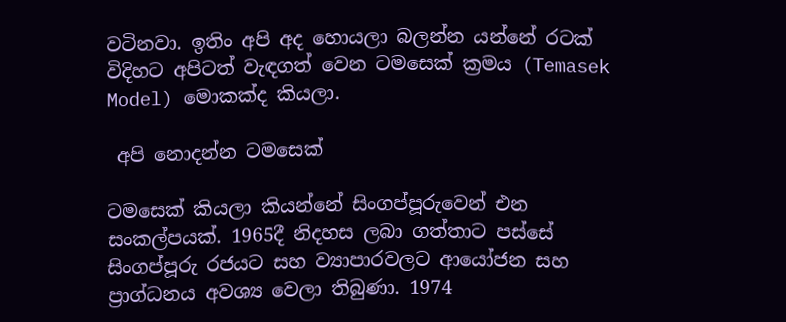වටිනවා. ඉතිං අපි අද හොයලා බලන්න යන්නේ රටක් විදිහට අපිටත් වැඳගත් වෙන ටමසෙක් ක්‍රමය (Temasek Model) මොකක්ද කියලා.

 අපි නොදන්න ටමසෙක්

ටමසෙක් කියලා කියන්නේ සිංගප්පූරුවෙන් එන සංකල්පය‍ක්. 1965දී නිදහස ලබා ගත්තාට පස්සේ සිංගප්පූරු රජයට සහ ව්‍යාපාරවලට ආයෝජන සහ ප්‍රාග්ධනය අවශ්‍ය වෙලා තිබුණා. 1974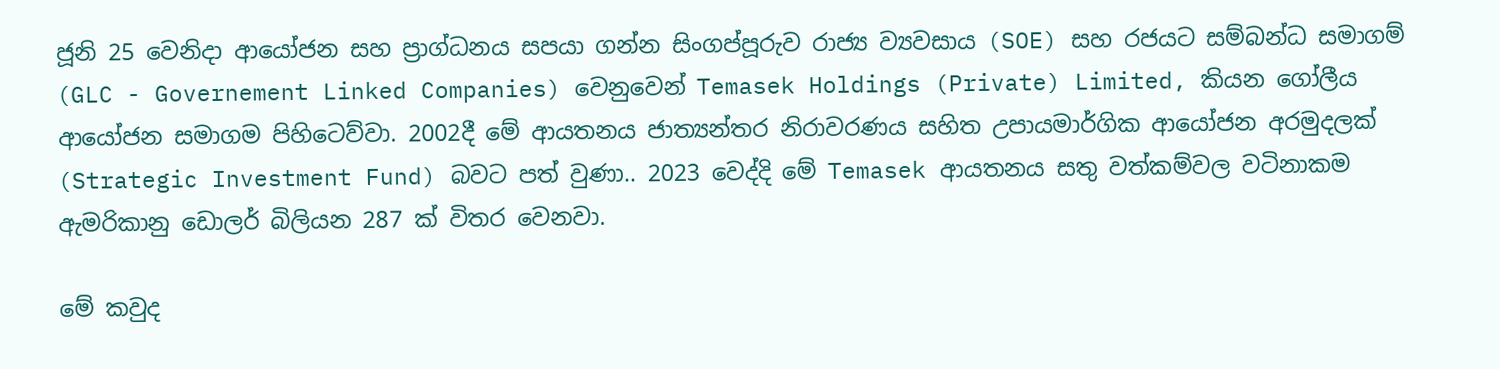ජූනි 25 වෙනිදා ආයෝජන සහ ප්‍රාග්ධනය සපයා ගන්න සිංගප්පූරුව රාජ්‍ය ව්‍යවසාය (SOE) සහ රජයට සම්බන්ධ සමාගම් (GLC - Governement Linked Companies) වෙනුවෙන් Temasek Holdings (Private) Limited, කියන ගෝලීය ආයෝජන සමාගම පිහිටෙව්වා. 2002දී මේ ආයතනය ජාත්‍යන්තර නිරාවරණය සහිත උපායමාර්ගික ආයෝජන අරමුදලක් (Strategic Investment Fund) බවට පත් වුණා.. 2023 වෙද්දි මේ Temasek ආයතනය සතු වත්කම්වල වටිනාකම ඇමරිකානු ඩොලර් බිලියන 287 ක් විතර වෙනවා.

මේ කවුද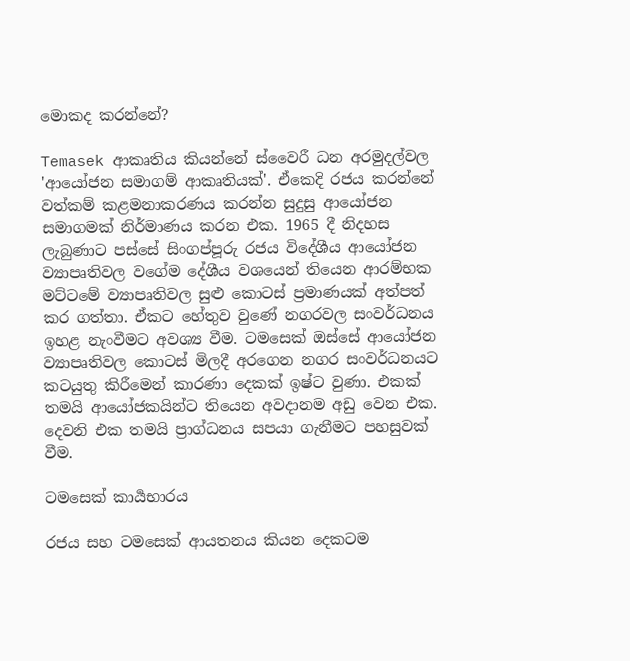මොකද කරන්නේ?

Temasek ආකෘතිය කියන්නේ ස්වෛරී ධන අරමුදල්වල 'ආයෝජන සමාගම් ආකෘතියක්'. ඒකෙදි රජය කරන්නේ වත්කම් කළමනාකරණය කරන්න සුදුසු ආයෝජන සමාගමක් නිර්මාණය කරන එක. 1965 දී නිදහස ලැබුණාට පස්සේ සිංගප්පූරු රජය විදේශීය ආයෝජන ව්‍යාපෘතිවල වගේම දේශීය වශයෙන් තියෙන ආරම්භක මට්ටමේ ව්‍යාපෘතිවල සුළු කොටස් ප්‍රමාණයක් අත්පත් කර ගත්තා. ඒකට හේතුව වුණේ නගරවල සංවර්ධනය ඉහළ නැංවීමට අවශ්‍ය වීම. ටමසෙක් ඔස්සේ ආයෝජන ව්‍යාපෘතිවල කොටස් මිලදී අරගෙන නගර සංවර්ධනයට කටයුතු කිරීමෙන් කාරණා දෙකක් ඉෂ්ට වුණා. එකක් තමයි ආයෝජකයින්ට තියෙන අවදානම අඩු වෙන එක. දෙවනි එක තමයි ප්‍රාග්ධනය සපයා ගැනීමට පහසුවක් වීම.

ටමසෙක් කාර්‍යභාරය

රජය සහ ටමසෙක් ආයතනය කියන දෙකටම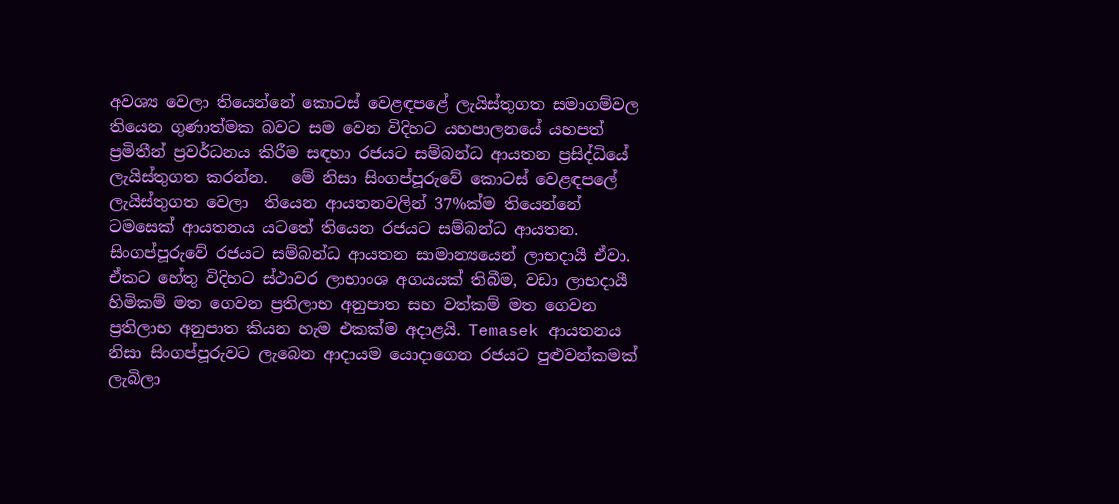අවශ්‍ය වෙලා තියෙන්නේ කොටස් වෙළඳපළේ ලැයිස්තුගත සමාගම්වල තියෙන ගුණාත්මක බවට සම වෙන විදිහට යහපාලනයේ යහපත් ප්‍රමිතීන් ප්‍රවර්ධනය කිරීම සඳහා රජයට සම්බන්ධ ආයතන ප්‍රසිද්ධියේ ලැයිස්තුගත කරන්න.   මේ නිසා සිංගප්පූරුවේ කොටස් වෙළඳපලේ ලැයිස්තුගත වෙලා  තියෙන ආයතනවලින් 37%ක්ම තියෙන්නේ ටමසෙක් ආයතනය යටතේ තියෙන රජයට සම්බන්ධ ආයතන. සිංගප්පූරුවේ රජයට සම්බන්ධ ආයතන සාමාන්‍යයෙන් ලාභදායී ඒවා. ඒකට හේතු විදිහට ස්ථාවර ලාභාංශ අගයයක් තිබීම, වඩා ලාභදායී හිමිකම් මත ගෙවන ප්‍රතිලාභ අනුපාත සහ වත්කම් මත ගෙවන ප්‍රතිලාභ අනුපාත කියන හැම එකක්ම අදාළයි. Temasek ආයතනය  නිසා සිංගප්පූරුවට ලැබෙන ආදායම යොදාගෙන රජයට පුළුවන්කමක් ලැබිලා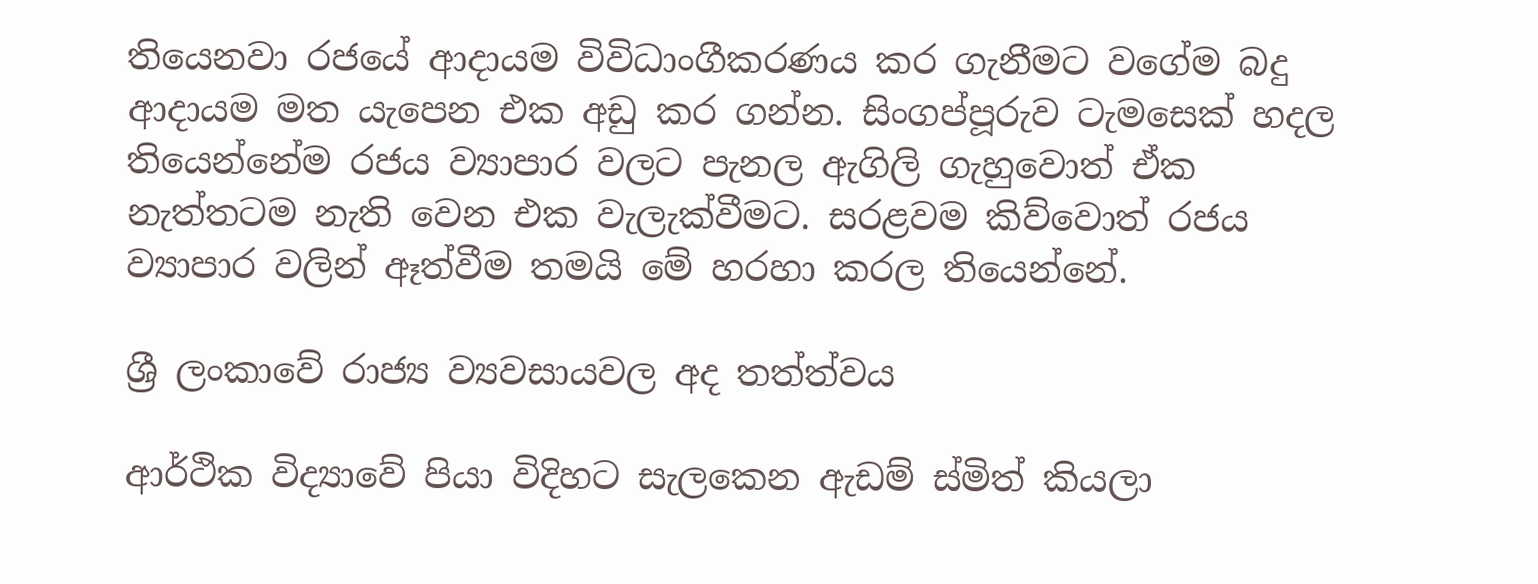තියෙනවා රජයේ ආදායම විවිධාංගීකරණය කර ගැනීමට වගේම බදු ආදායම මත යැපෙන එක අඩු කර ගන්න. සිංගප්පූරුව ටැමසෙක් හදල තියෙන්නේම රජය ව්‍යාපාර වලට පැනල ඇගිලි ගැහුවොත් ඒක නැත්තටම නැති වෙන එක වැලැක්වීමට. සරළවම කිව්වොත් රජය ව්‍යාපාර වලින් ඈත්වීම තමයි මේ හරහා කරල තියෙන්නේ.

ශ්‍රී ලංකාවේ රාජ්‍ය ව්‍යවසායවල අද තත්ත්වය

ආර්ථික විද්‍යාවේ පියා විදිහට සැලකෙන ඇඩම් ස්මිත් කියලා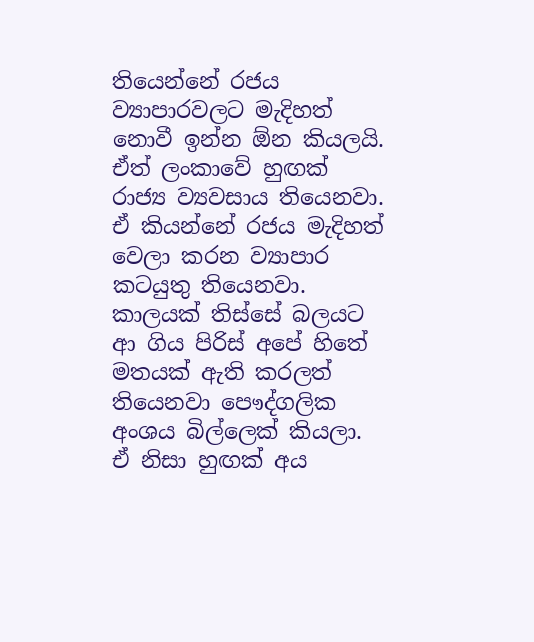තියෙන්නේ රජය ව්‍යාපාරවලට මැදිහත් නොවී ඉන්න ඕන කියලයි. ඒත් ලංකාවේ හුඟක් රාජ්‍ය ව්‍යවසාය තියෙනවා. ඒ කියන්නේ රජය මැදිහත් වෙලා කරන ව්‍යාපාර කටයුතු තියෙනවා. කාලයක් තිස්සේ බලයට ආ ගිය පිරිස් අපේ හිතේ මතයක් ඇති කරලත් තියෙනවා පෞද්ගලික අංශය බිල්ලෙක් කියලා. ඒ නිසා හුඟක් අය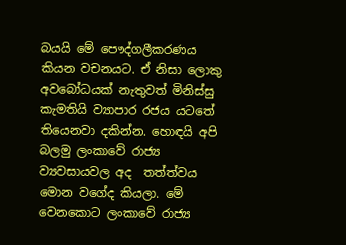බයයි මේ පෞද්ගලීකරණය කියන වචනයට. ඒ නිසා ලොකු අවබෝධයක් නැතුවත් මිනිස්සු කැමතියි ව්‍යාපාර රජය යටතේ තියෙනවා දකින්න. හොඳයි අපි බලමු ලංකාවේ රාජ්‍ය ව්‍යවසායවල අද  තත්ත්වය මොන වගේද කියලා. මේ වෙනකොට ලංකාවේ රාජ්‍ය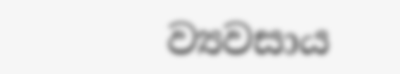ව්‍යවසාය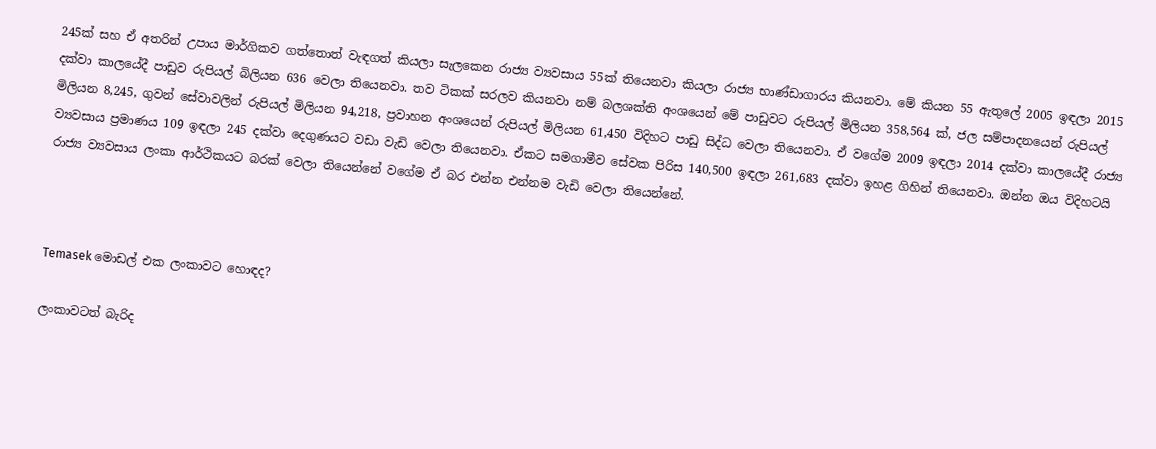245ක් සහ ඒ අතරින් උපාය මාර්ගිකව ගත්තොත් වැඳගත් කියලා සැලකෙන රාජ්‍ය ව්‍යවසාය 55ක් තියෙනවා කියලා රාජ්‍ය භාණ්ඩාගාරය කියනවා. මේ කියන 55 ඇතුලේ 2005 ඉඳලා 2015 දක්වා කාලයේදී පාඩුව රුපියල් බිලියන 636 වෙලා තියෙනවා. තව ටිකක් සරලව කියනවා නම් බලශක්ති අංශයෙන් මේ පාඩුවට රුපියල් මිලියන 358,564 ක්, ජල සම්පාදනයෙන් රුපියල් මිලියන 8,245, ගුවන් සේවාවලින් රුපියල් මිලියන 94,218, ප්‍රවාහන අංශයෙන් රුපියල් මිලියන 61,450 විදිහට පාඩු සිද්ධ වෙලා තියෙනවා. ඒ වගේම 2009 ඉඳලා 2014 දක්වා කාලයේදී රාජ්‍ය ව්‍යවසාය ප්‍රමාණය 109 ඉඳලා 245 දක්වා දෙගුණයට වඩා වැඩි වෙලා තියෙනවා. ඒකට සමගාමීව සේවක පිරිස 140,500 ඉඳලා 261,683 දක්වා ඉහළ ගිහින් තියෙනවා. ඔන්න ඔය විදිහටයි රාජ්‍ය ව්‍යවසාය ලංකා ආර්ථිකයට බරක් වෙලා තියෙන්නේ වගේම ඒ බර එන්න එන්නම වැඩි වෙලා තියෙන්නේ.



Temasek මොඩල් එක ලංකාවට හොඳද?

ලංකාවටත් බැරිද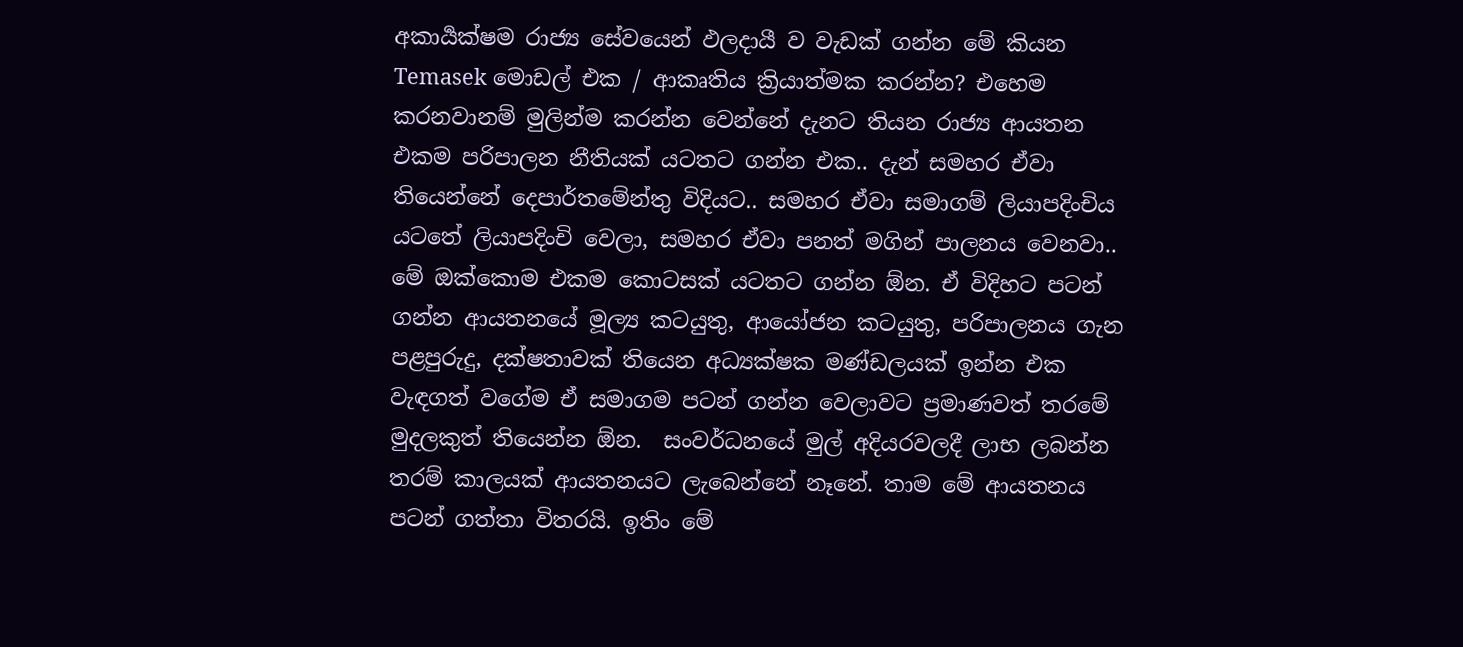අකාර්‍යක්ෂම රාජ්‍ය සේවයෙන් ඵලදායී ව වැඩක් ගන්න මේ කියන Temasek මොඩල් එක / ආකෘතිය ක්‍රියාත්මක කරන්න? එහෙම කරනවානම් මුලින්ම කරන්න වෙන්නේ දැනට තියන රාජ්‍ය ආයතන එකම පරිපාලන නීතියක් යටතට ගන්න එක.. දැන් සමහර ඒවා තියෙන්නේ දෙපාර්තමේන්තු විදියට.. සමහර ඒවා සමාගම් ලියාපදිංචිය යටතේ ලියාපදිංචි වෙලා, සමහර ඒවා පනත් මගින් පාලනය වෙනවා.. මේ ඔක්කොම එකම කොටසක් යටතට ගන්න ඕන. ඒ විදිහට පටන් ගන්න ආයතනයේ මූල්‍ය කටයුතු, ආයෝජන කටයුතු, පරිපාලනය ගැන පළපුරුදු, දක්ෂතාවක් තියෙන අධ්‍යක්ෂක මණ්ඩලයක් ඉන්න එක වැඳගත් වගේම ඒ සමාගම පටන් ගන්න වෙලාවට ප්‍රමාණවත් තරමේ මුදලකුත් තියෙන්න ඕන.  සංවර්ධනයේ මුල් අදියරවලදී ලාභ ලබන්න තරම් කාලයක් ආයතනයට ලැබෙන්නේ නෑනේ. තාම මේ ආයතනය පටන් ගත්තා විතරයි. ඉතිං මේ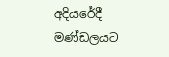අදියරේදී මණ්ඩලයට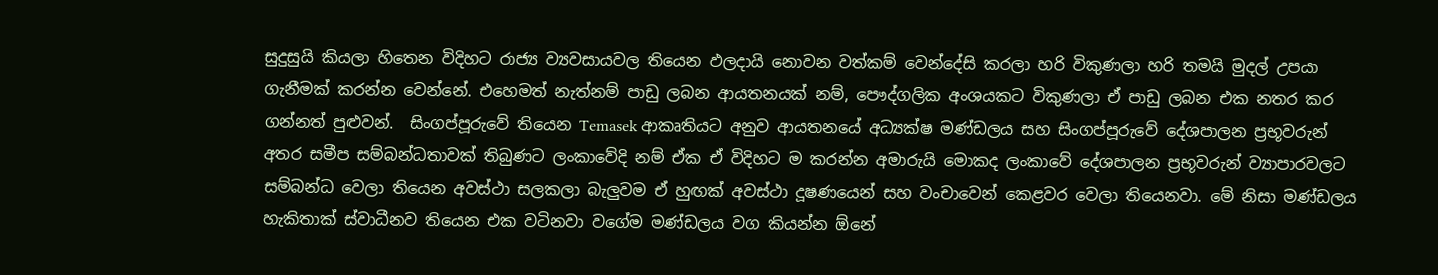සුදුසුයි කියලා හිතෙන විදිහට රාජ්‍ය ව්‍යවසායවල තියෙන ඵලදායි නොවන වත්කම් වෙන්දේසි කරලා හරි විකුණලා හරි තමයි මුදල් උපයා ගැනීමක් කරන්න වෙන්නේ. එහෙමත් නැත්නම් පාඩු ලබන ආයතනයක් නම්, පෞද්ගලික අංශයකට විකුණලා ඒ පාඩු ලබන එක නතර කර ගන්නත් පුළුවන්.  සිංගප්පූරුවේ තියෙන Temasek ආකෘතියට අනුව ආයතනයේ අධ්‍යක්ෂ මණ්ඩලය සහ සිංගප්පූරුවේ දේශපාලන ප්‍රභූවරුන් අතර සමීප සම්බන්ධතාවක් තිබුණට ලංකාවේදි නම් ඒක ඒ විදිහට ම කරන්න අමාරුයි මොකද ලංකාවේ දේශපාලන ප්‍රභූවරුන් ව්‍යාපාරවලට සම්බන්ධ වෙලා තියෙන අවස්ථා සලකලා බැලුවම ඒ හුඟක් අවස්ථා දූෂණයෙන් සහ වංචාවෙන් කෙළවර වෙලා තියෙනවා. මේ නිසා මණ්ඩලය හැකිතාක් ස්වාධීනව තියෙන එක වටිනවා වගේම මණ්ඩලය වග කියන්න ඕනේ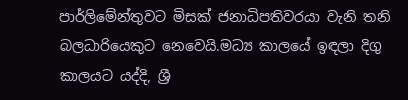පාර්ලිමේන්තුවට මිසක් ජනාධිපතිවරයා වැනි තනි බලධාරියෙකුට නෙවෙයි.මධ්‍ය කාලයේ ඉඳලා දිගු කාලයට යද්දි, ශ්‍රී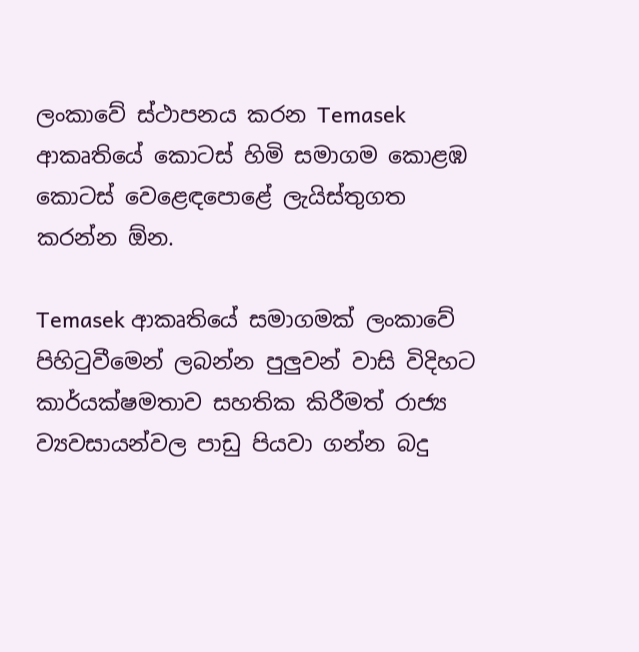ලංකාවේ ස්ථාපනය කරන Temasek ආකෘතියේ කොටස් හිමි සමාගම කොළඹ කොටස් වෙළෙඳපොළේ ලැයිස්තුගත කරන්න ඕන.

Temasek ආකෘතියේ සමාගමක් ලංකාවේ පිහිටුවීමෙන් ලබන්න පුලුවන් වාසි විදිහට කාර්යක්ෂමතාව සහතික කිරීමත් රාජ්‍ය ව්‍යවසායන්වල පාඩු පියවා ගන්න බදු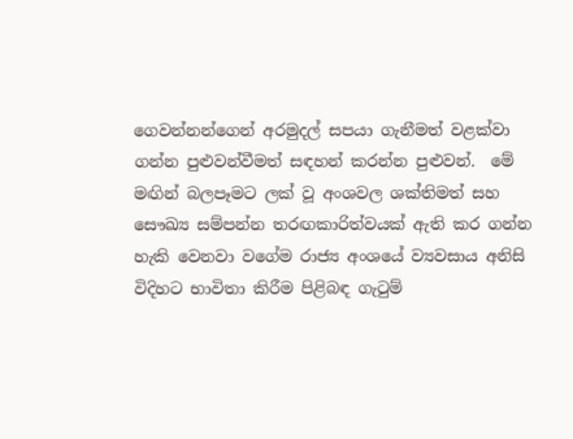ගෙවන්නන්ගෙන් අරමුදල් සපයා ගැනීමත් වළක්වා ගන්න පුළුවන්වීමත් සඳහන් කරන්න පුළුවන්.  මේ මඟින් බලපෑමට ලක් වූ අංශවල ශක්තිමත් සහ සෞඛ්‍ය සම්පන්න තරඟකාරිත්වයක් ඇති කර ගන්න හැකි වෙනවා වගේම රාජ්‍ය අංශයේ ව්‍යවසාය අනිසි විදිහට භාවිතා කිරීම පිළිබඳ ගැටුම්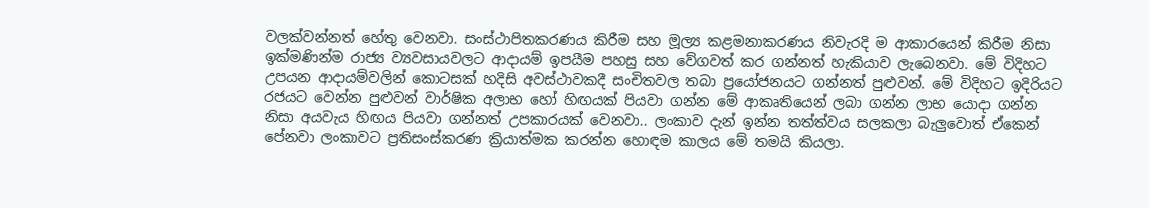වලක්වන්නත් හේතු වෙනවා. සංස්ථාපිතකරණය කිරීම සහ මූල්‍ය කළමනාකරණය නිවැරදි ම ආකාරයෙන් කිරීම නිසා ඉක්මණින්ම රාජ්‍ය ව්‍යවසායවලට ආදායම් ඉපයීම පහසු සහ වේගවත් කර ගන්නත් හැකියාව ලැබෙනවා. මේ විදිහට උපයන ආදායම්වලින් කොටසක් හදිසි අවස්ථාවකදී සංචිතවල තබා ප්‍රයෝජනයට ගන්නත් පුළුවන්. මේ විදිහට ඉදිරියට රජයට වෙන්න පුළුවන් වාර්ෂික අලාභ හෝ හිඟයක් පියවා ගන්න මේ ආකෘතියෙන් ලබා ගන්න ලාභ යොදා ගන්න නිසා අයවැය හිඟය පියවා ගන්නත් උපකාරයක් වෙනවා.. ලංකාව දැන් ඉන්න තත්ත්වය සලකලා බැලුවොත් ඒකෙන් පේනවා ලංකාවට ප්‍රතිසංස්කරණ ක්‍රියාත්මක කරන්න හොඳම කාලය මේ තමයි කියලා.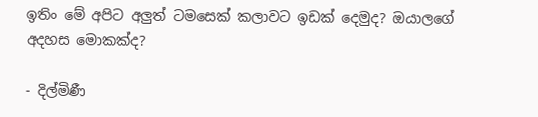ඉතිං මේ අපිට අලුත් ටමසෙක් කලාවට ඉඩක් දෙමුද? ඔයාලගේ අදහස මොකක්ද?

- දිල්මිණී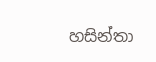හසින්තා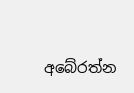අබේරත්න